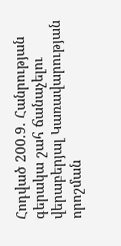Հոդված 200.9. Հանրության գերակա շահ ճանաչելու վերաբերյալ Կառավարության որոշման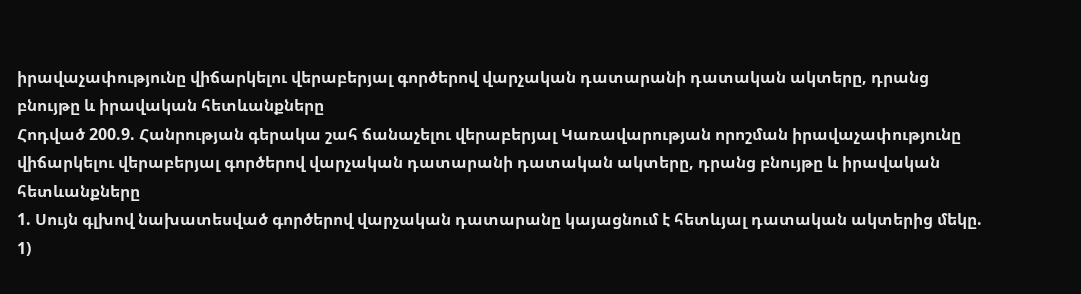իրավաչափությունը վիճարկելու վերաբերյալ գործերով վարչական դատարանի դատական ակտերը, դրանց բնույթը և իրավական հետևանքները
Հոդված 200.9. Հանրության գերակա շահ ճանաչելու վերաբերյալ Կառավարության որոշման իրավաչափությունը վիճարկելու վերաբերյալ գործերով վարչական դատարանի դատական ակտերը, դրանց բնույթը և իրավական հետևանքները
1. Սույն գլխով նախատեսված գործերով վարչական դատարանը կայացնում է հետևյալ դատական ակտերից մեկը.
1)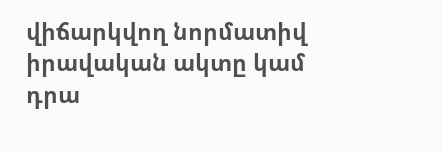վիճարկվող նորմատիվ իրավական ակտը կամ դրա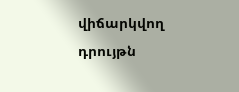վիճարկվող դրույթն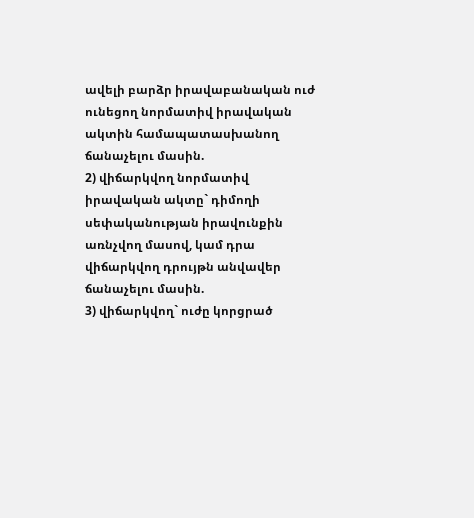ավելի բարձր իրավաբանական ուժ ունեցող նորմատիվ իրավական ակտին համապատասխանող ճանաչելու մասին.
2) վիճարկվող նորմատիվ իրավական ակտը` դիմողի սեփականության իրավունքին առնչվող մասով, կամ դրա վիճարկվող դրույթն անվավեր ճանաչելու մասին.
3) վիճարկվող` ուժը կորցրած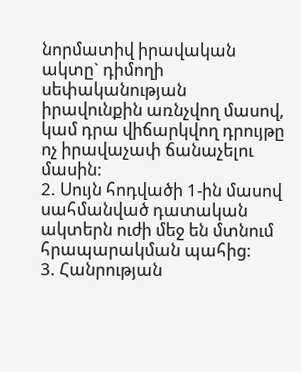նորմատիվ իրավական ակտը` դիմողի սեփականության իրավունքին առնչվող մասով, կամ դրա վիճարկվող դրույթը ոչ իրավաչափ ճանաչելու մասին:
2. Սույն հոդվածի 1-ին մասով սահմանված դատական ակտերն ուժի մեջ են մտնում հրապարակման պահից:
3. Հանրության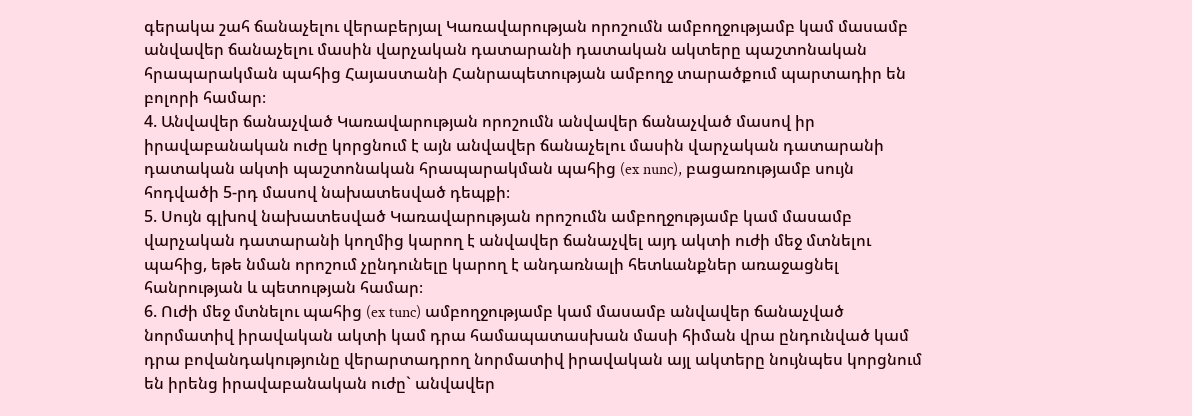գերակա շահ ճանաչելու վերաբերյալ Կառավարության որոշումն ամբողջությամբ կամ մասամբ անվավեր ճանաչելու մասին վարչական դատարանի դատական ակտերը պաշտոնական հրապարակման պահից Հայաստանի Հանրապետության ամբողջ տարածքում պարտադիր են բոլորի համար։
4. Անվավեր ճանաչված Կառավարության որոշումն անվավեր ճանաչված մասով իր իրավաբանական ուժը կորցնում է այն անվավեր ճանաչելու մասին վարչական դատարանի դատական ակտի պաշտոնական հրապարակման պահից (ex nunc), բացառությամբ սույն հոդվածի 5-րդ մասով նախատեսված դեպքի։
5. Սույն գլխով նախատեսված Կառավարության որոշումն ամբողջությամբ կամ մասամբ վարչական դատարանի կողմից կարող է անվավեր ճանաչվել այդ ակտի ուժի մեջ մտնելու պահից, եթե նման որոշում չընդունելը կարող է անդառնալի հետևանքներ առաջացնել հանրության և պետության համար։
6. Ուժի մեջ մտնելու պահից (ex tunc) ամբողջությամբ կամ մասամբ անվավեր ճանաչված նորմատիվ իրավական ակտի կամ դրա համապատասխան մասի հիման վրա ընդունված կամ դրա բովանդակությունը վերարտադրող նորմատիվ իրավական այլ ակտերը նույնպես կորցնում են իրենց իրավաբանական ուժը` անվավեր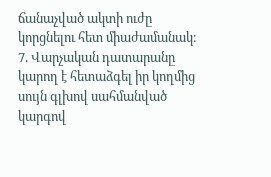ճանաչված ակտի ուժը կորցնելու հետ միաժամանակ։
7. Վարչական դատարանը կարող է հետաձգել իր կողմից սույն գլխով սահմանված կարգով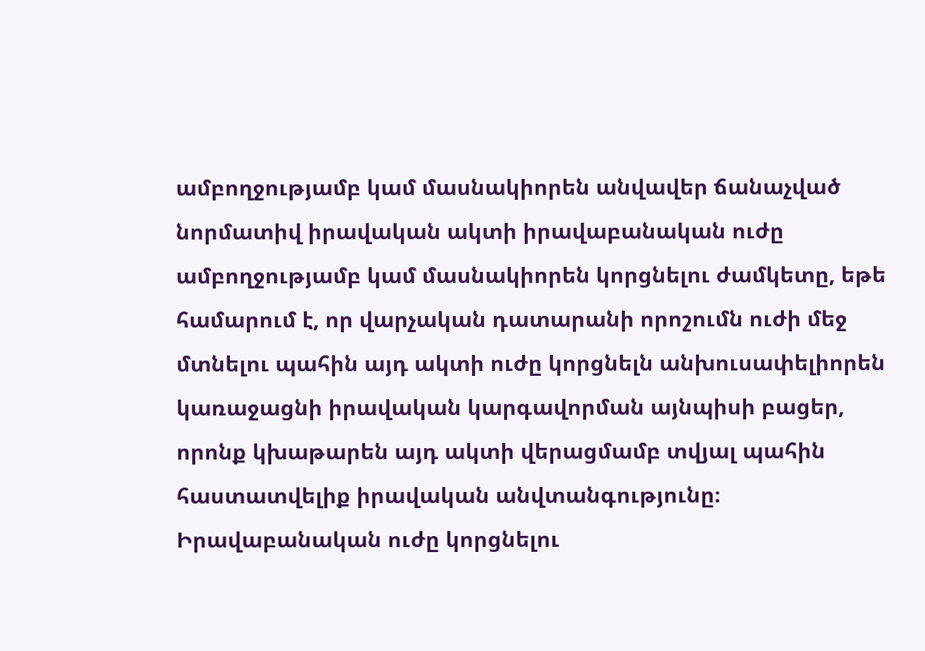ամբողջությամբ կամ մասնակիորեն անվավեր ճանաչված նորմատիվ իրավական ակտի իրավաբանական ուժը ամբողջությամբ կամ մասնակիորեն կորցնելու ժամկետը, եթե համարում է, որ վարչական դատարանի որոշումն ուժի մեջ մտնելու պահին այդ ակտի ուժը կորցնելն անխուսափելիորեն կառաջացնի իրավական կարգավորման այնպիսի բացեր, որոնք կխաթարեն այդ ակտի վերացմամբ տվյալ պահին հաստատվելիք իրավական անվտանգությունը։ Իրավաբանական ուժը կորցնելու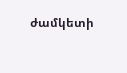ժամկետի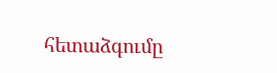հետաձգումը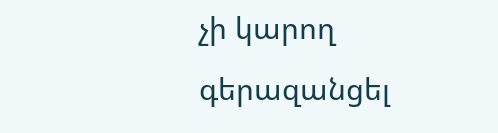չի կարող գերազանցել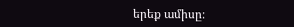երեք ամիսը։